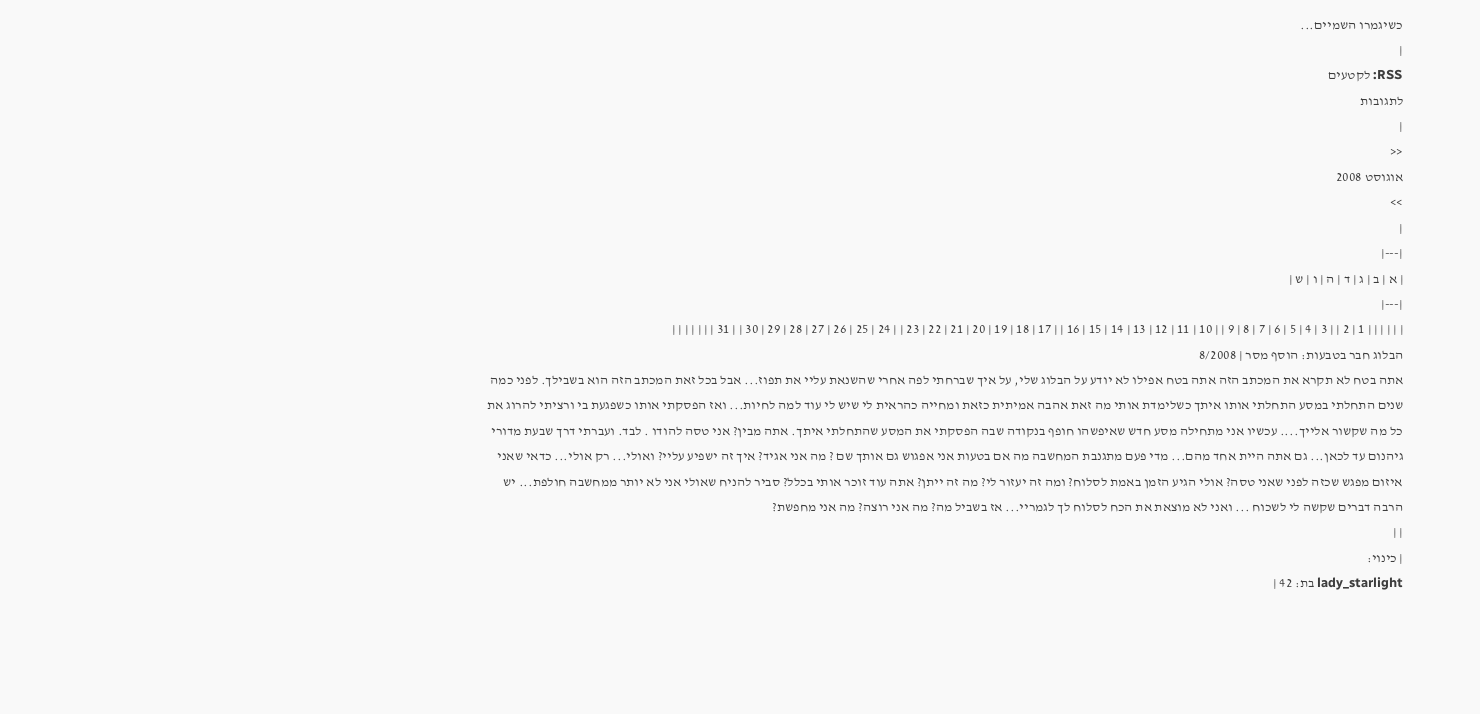כשיגמרו השמיים...
|
RSS: לקטעים
לתגובות
|
<<
אוגוסט 2008
>>
|
|---|
| א | ב | ג | ד | ה | ו | ש |
|---|
| | | | | | 1 | 2 | | 3 | 4 | 5 | 6 | 7 | 8 | 9 | | 10 | 11 | 12 | 13 | 14 | 15 | 16 | | 17 | 18 | 19 | 20 | 21 | 22 | 23 | | 24 | 25 | 26 | 27 | 28 | 29 | 30 | | 31 | | | | | | |
הבלוג חבר בטבעות: הוסף מסר | 8/2008
אתה בטח לא תקרא את המכתב הזה אתה בטח אפילו לא יודע על הבלוג שלי, על איך שברחתי לפה אחרי שהשנאת עליי את תפוז... אבל בכל זאת המכתב הזה הוא בשבילך. לפני כמה שנים התחלתי במסע התחלתי אותו איתך כשלימדת אותי מה זאת אהבה אמיתית כזאת ומחייה כהראית לי שיש לי עוד למה לחיות... ואז הפסקתי אותו כשפגעת בי ורציתי להרוג את כל מה שקשור אלייך.... עכשיו אני מתחילה מסע חדש שאיפשהו חופף בנקודה שבה הפסקתי את המסע שהתחלתי איתך. אתה מבין? אני טסה להודו . לבד. ועברתי דרך שבעת מדורי גיהנום עד לכאן... גם אתה היית אחד מהם... מדי פעם מתגנבת המחשבה מה אם בטעות אני אפגוש גם אותך שם ? מה אני אגיד? איך זה ישפיע עליי? ואולי... רק אולי... כדאי שאני איזום מפגש שכזה לפני שאני טסה? אולי הגיע הזמן באמת לסלוח? ומה זה יעזור לי? מה זה ייתן? אתה עוד זוכר אותי בכלל? סביר להניח שאולי אני לא יותר ממחשבה חולפת... יש הרבה דברים שקשה לי לשכוח ... ואני לא מוצאת את הכח לסלוח לך לגמריי... אז בשביל מה? מה אני רוצה? מה אני מחפשת?
| |
| כינוי:
lady_starlight בת: 42 |